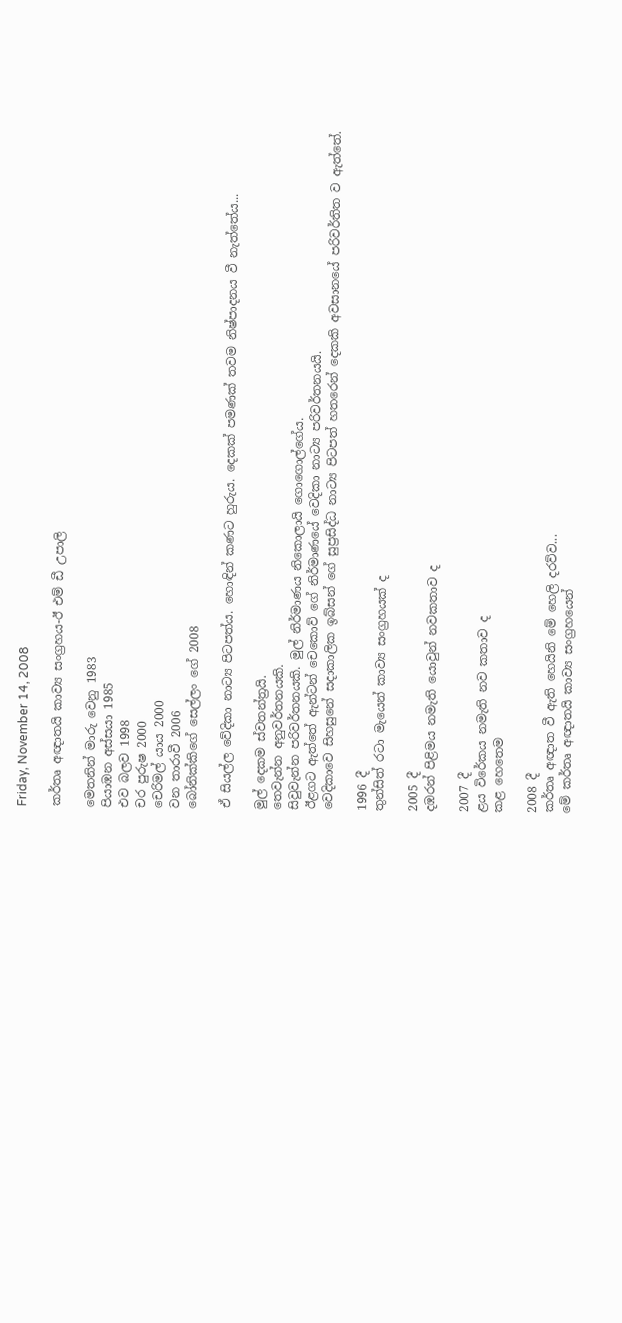Friday, November 14, 2008

කර්තෘ අඥාතයි කාව්‍ය සංග්‍රහය-ඊ එම් ඩී උපාලි

මෙතනින් මාරු වෙනු 1983
පියාඹන අස්සයා 1985
එව බලව 1998
චර පුරුෂ 2000
චෙරිමල් යාය 2000
වන තාරාවී 2006
බෝනික්කිගේ සෙල්ලං ගේ 2008

ඒ සියල්ල වේදිකා නාට්‍ය පිටපත්ය. හොඳින් කණට හුරුය. දෙකක් පමණක් තවම නිෂ්පාදනය වී නැත්තේය...

මුල් දෙකම ස්වතන්ත්‍රයි.
තෙවැන්න අනුවර්තනයකි.
සිවුවැන්න පරිවර්තනයකි. මුල් නිර්මාණය නිකොලායි ගොගොල්ගේය.
ඊළගට ඇත්තේ ඇන්ටන් චෙකොව් ගේ නිර්මාණයේ වෙදිකා නාට්‍ය පරිවර්තනයයි.
වෙදිකාවෙ සිහසුනේ සදාකාලික ඉබ්සන් ගේ සුප්‍රසිද්ධ නාට්‍ය පිටපත් හතරෙන් දෙකකි අවසානයේ පරිවර්තිත ව ඇත්තේ.

1996 දී
තුන්සිත් රටා මැයෙන් කාව්‍ය සංග්‍රහයක් ද

2005 දී
දඹරන් පිළිමය නමැති යොවුන් නවකතාව ද

2007 දී
ළය විරේකය නමැති නව කතාව ද
කළ හෙතෙම

2008 දී
කර්තෘ අඥාත වී ඇති හෙයිනි මේ හෙලි දරව්ව...
මේ කර්තෘ අඥාතයි කාව්‍ය සංග්‍රහයෙන්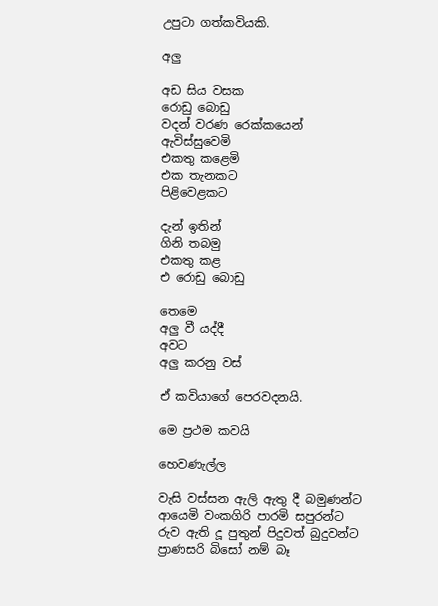උපුටා ගත්කවියකි.

අලු

අඩ සිය වසක
රොඩු බොඩු
වදන් වරණ රෙක්කයෙන්
ඇවිස්සුවෙමි
එකතු කළෙමි
එක තැනකට
පිළිවෙළකට

දැන් ඉතින්
ගිනි තබමු
එකතු කළ
එ රොඩු බොඩු

තෙමෙ
අලු වී යද්දී
අවට
අලු කරනු වස්

ඒ කවියාගේ පෙරවදනයි.

මෙ ප්‍රථම කවයි

හෙවණැල්ල

වැසි වස්සන ඇලි ඇතු දී බමුණන්ට
ආයෙමි වංකගිරි පාරමි සපුරන්ට
රුව ඇති දූ පුතුන් පිදුවත් බුදුවන්ට
ප්‍රාණසරි බිසෝ නම් බෑ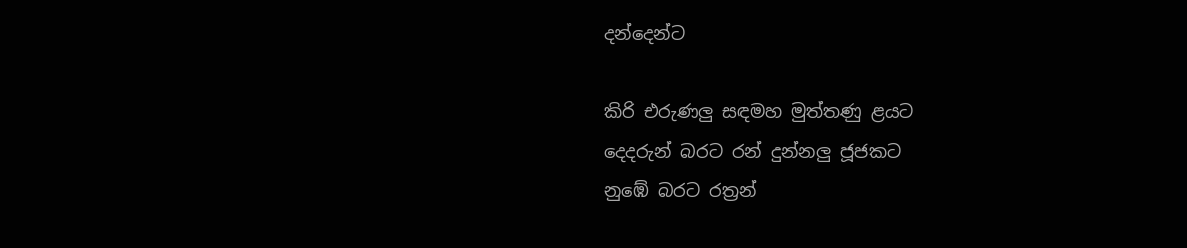දන්දෙන්ට

කිරි එරුණලු සඳමහ මුත්තණු ළයට
දෙදරුන් බරට රන් දුන්නලු ජූජකට
නුඹේ බරට රත්‍රන්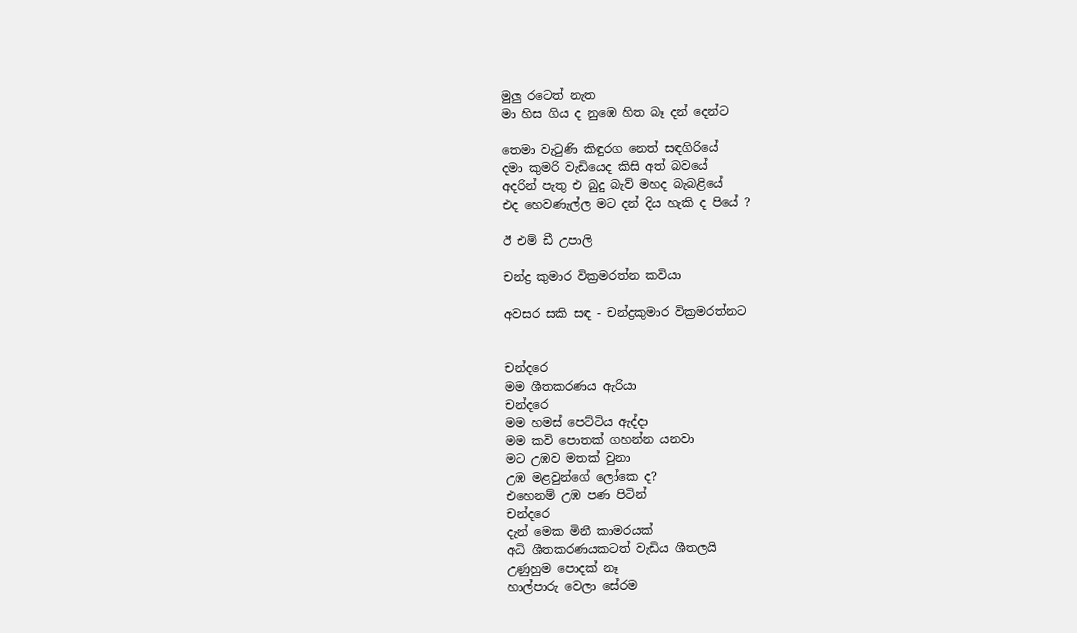මුලු රටෙත් නැත
මා හිස ගිය ද නුඹෙ හිත බෑ දන් දෙන්ට

තෙමා වැටුණි කිඳුරග නෙත් සඳගිරියේ
දමා කුමරි වැඩියෙද කිසි අත් බවයේ
අදරින් පැතු එ බුදු බැව් මහද බැබළියේ
එද හෙවණැල්ල මට දන් දිය හැකි ද පියේ ?

ඊ එම් ඩී උපාලි

චන්ද්‍ර කුමාර වික්‍රමරත්න කවියා

අවසර සකි සඳ - චන්ද්‍රකුමාර වික්‍රමරත්නට


චන්දරෙ
මම ශීතකරණය ඇරියා
චන්දරෙ
මම හමස් පෙට්ටිය ඇද්දා
මම කවි පොතක් ගහන්න යනවා
මට උඹව මතක් වුනා
උඹ මළවුන්ගේ ලෝකෙ ද?
එහෙනම් උඹ පණ පිටින්
චන්දරෙ
දැන් මෙක මිනී කාමරයක්
අධි ශීතකරණයකටත් වැඩිය ශීතලයි
උණුහුම පොදක් නෑ
හාල්පාරු වෙලා සේරම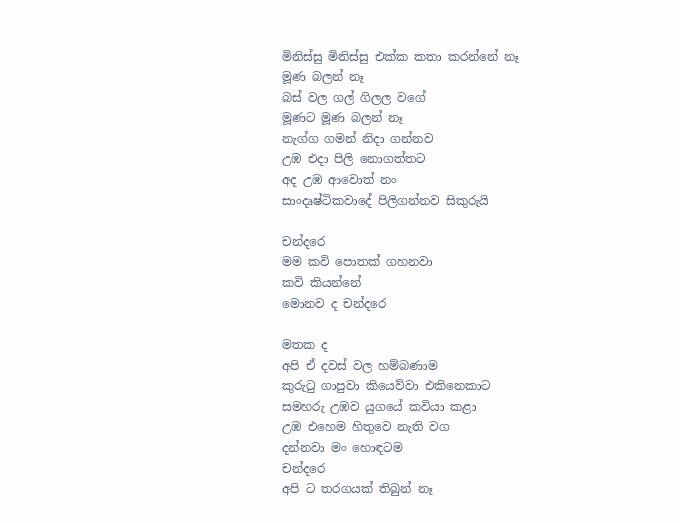මිනිස්සු මිනිස්සු එක්ක කතා කරන්නේ නෑ
මූණ බලන් නෑ
බස් වල ගල් ගිලල වගේ
මූණට මූණ බලන් නෑ
නැග්ග ගමන් නිදා ගන්නව
උඹ එදා පිලි නොගත්තට
අද උඹ ආවොත් නං
සාංදෘෂ්ටිකවාදේ පිලිගන්නව සිකුරුයි

චන්දරෙ
මම කවි පොතක් ගහනවා
කවි කියන්නේ
මොනව ද චන්දරෙ

මතක ද
අපි ඒ දවස් වල හම්බණාම
කුරුටු ගාපුවා කියෙව්වා එකිනෙකාට
සමහරු උඹව යුගයේ කවියා කළා
උඹ එහෙම හිතුවෙ නැති වග
දන්නවා මං හොඳටම
චන්දරෙ
අපි ට තරගයක් තිබුන් නෑ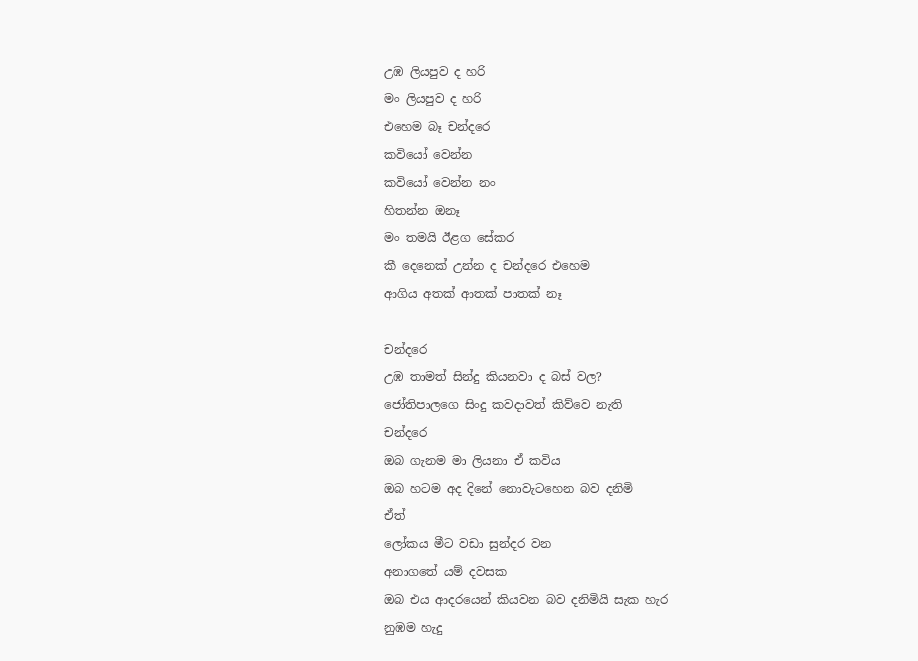උඹ ලියපුව ද හරි
මං ලියපුව ද හරි
එහෙම බෑ චන්දරෙ
කවියෝ වෙන්න
කවියෝ වෙන්න නං
හිතන්න ඔනෑ
මං තමයි ඊළග සේකර
කී දෙනෙක් උන්න ද චන්දරෙ එහෙම
ආගිය අතක් ආතක් පාතක් නෑ

චන්දරෙ
උඹ තාමත් සින්දු කියනවා ද බස් වල?
ජෝතිපාලගෙ සිංදු කවදාවත් කිව්වෙ නැති
චන්දරෙ
ඔබ ගැනම මා ලියනා ඒ කවිය
ඔබ හටම අද දිනේ නොවැටහෙන බව දනිමි
ඒත්
ලෝකය මීට වඩා සුන්දර වන
අනාගතේ යම් දවසක
ඔබ එය ආදරයෙන් කියවන බව දනිමියි සැක හැර
නුඹම හැදු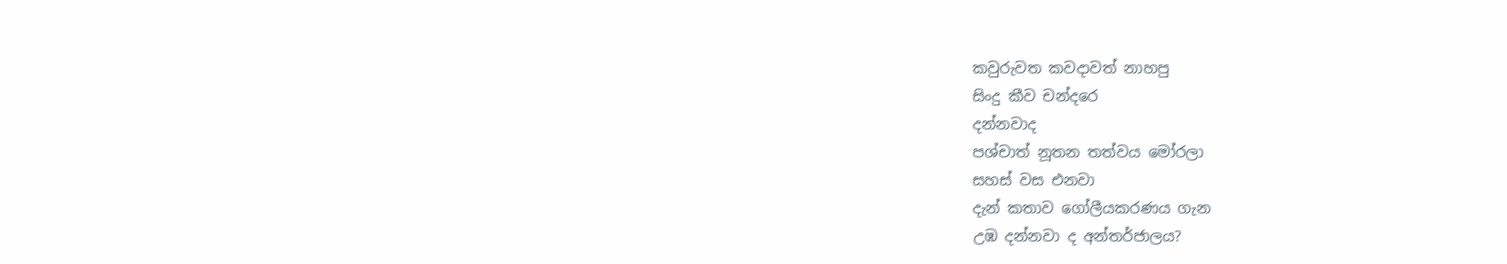කවුරුවත කවදාවත් නාහපු
සිංදු කීව චන්දරෙ
දන්නවාද
පශ්චාත් නූතන තත්වය මෝරලා
සහස් වස එනවා
දැන් කතාව ගෝලීයකරණය ගැන
උඹ දන්නවා ද අන්තර්ජාලය?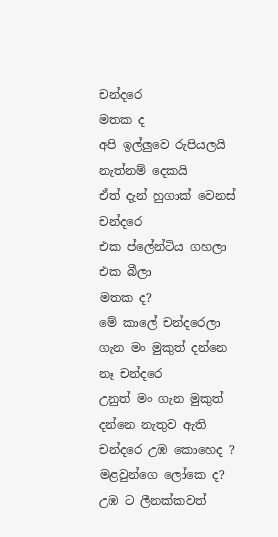චන්දරෙ
මතක ද
අපි ඉල්ලුවෙ රුපියලයි නැත්නම් දෙකයි
ඒත් දැන් හුගාක් වෙනස් චන්දරෙ
එක ප්ලේන්ටිය ගහලා
එක බීලා
මතක ද?
මේ කාලේ චන්දරෙලා ගැන මං මුකුත් දන්නෙ
නෑ චන්දරෙ
උනුත් මං ගැන මුකුත් දන්නෙ නැතුව ඇති
චන්දරෙ උඹ කොහෙද ?
මළවුන්ගෙ ලෝකෙ ද?
උඹ ට ලීනක්කවත්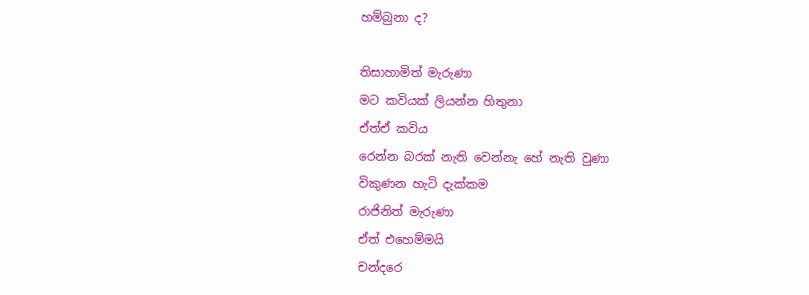හම්බුනා ද?

තිසාහාමිත් මැරුණා
මට කවියක් ලියන්න හිතුනා
ඒත්ඒ කවිය
රෙන්න බරක් නැති වෙන්නැ හේ නැති වුණා
විකුණන හැටි දැක්කම
රාජිනිත් මැරුණා
ඒත් එහෙම්මයි
චන්දරෙ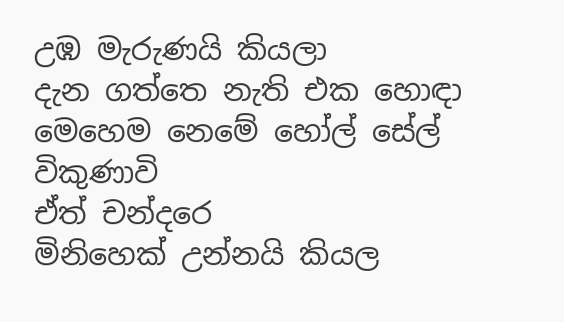උඹ මැරුණයි කියලා
දැන ගත්තෙ නැති එක හොඳා
මෙහෙම නෙමේ හෝල් සේල් විකුණාවි
ඒත් චන්දරෙ
මිනිහෙක් උන්නයි කියල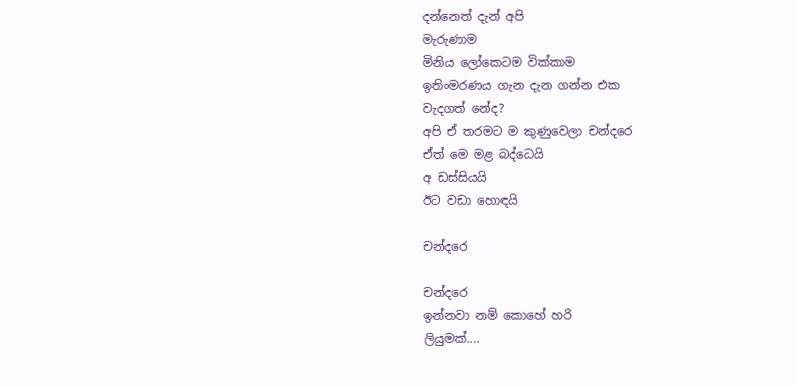දන්නෙත් දැන් අපි
මැරුණාම
මිනිය ලෝකෙටම වික්කාම
ඉතිංමරණය ගැන දැන ගන්න එක
වැදගත් නේද?
අපි ඒ තරමට ම කුණුවෙලා චන්දරෙ
ඒත් මෙ මළ බද්ධෙයි
අ ඩස්සියයි
ඊට වඩා හොඳයි

චන්දරෙ

චන්දරෙ
ඉන්නවා නම් කොහේ හරි
ලියුමක්....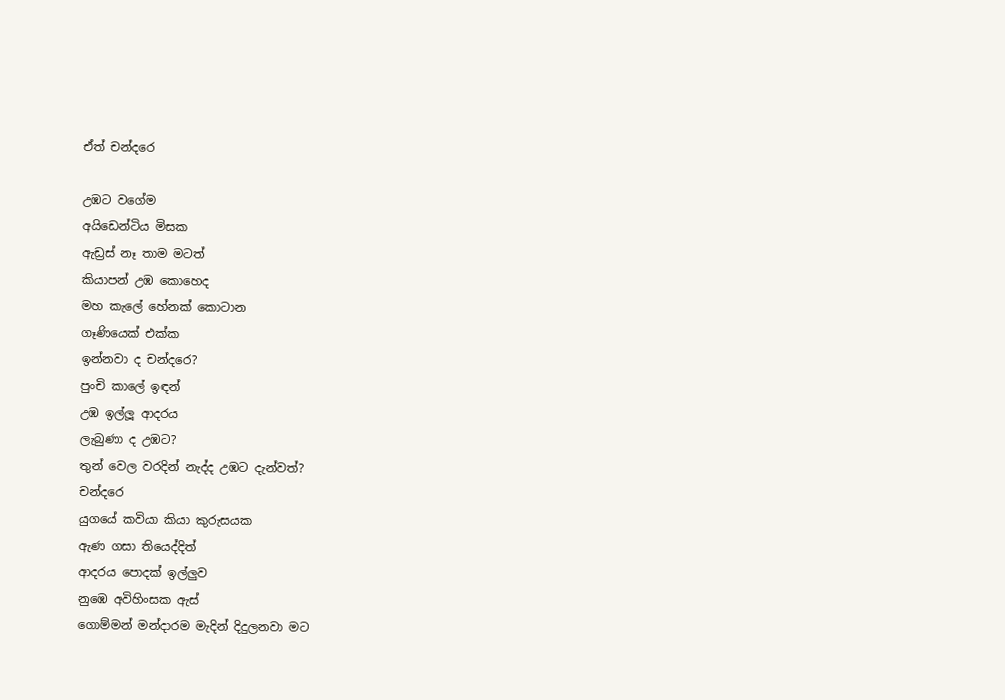ඒත් චන්දරෙ

උඹට වගේම
අයිඩෙන්ටිය මිසක
ඇඩ්‍රස් නෑ තාම මටත්
කියාපන් උඹ කොහෙද
මහ කැලේ හේනක් කොටාන
ගෑණියෙක් එක්ක
ඉන්නවා ද චන්දරෙ?
පුංචි කාලේ ඉඳන්
උඹ ඉල්ලූ ආදරය
ලැබුණා ද උඹට?
තුන් වෙල වරදින් නැද්ද උඹට දැන්වත්?
චන්දරෙ
යුගයේ කවියා කියා කුරුසයක
ඇණ ගසා තියෙද්දිත්
ආදරය පොදක් ඉල්ලුව
නුඹෙ අවිහිංසක ඇස්
ගොම්මන් මන්දාරම මැදින් දිදුලනවා මට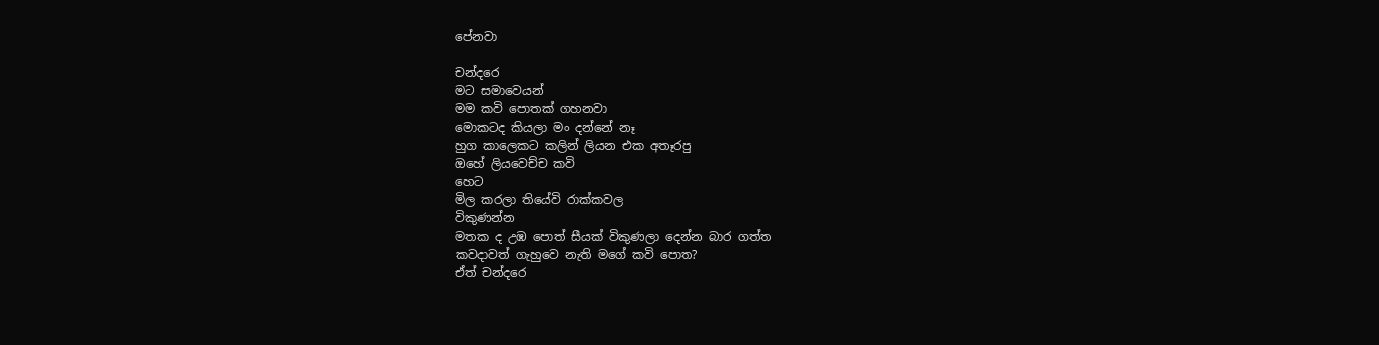පේනවා

චන්දරෙ
මට සමාවෙයන්
මම කවි පොතක් ගහනවා
මොකටද කියලා මං දන්නේ නෑ
හුග කාලෙකට කලින් ලියන එක අතෑරපු
ඔහේ ලියවෙච්ච කවි
හෙට
මිල කරලා තියේවි රාක්කවල
විකුණන්න
මතක ද උඹ පොත් සීයක් විකුණලා දෙන්න බාර ගත්ත
කවදාවත් ගැහුවෙ නැති මගේ කවි පොත?
ඒත් චන්දරෙ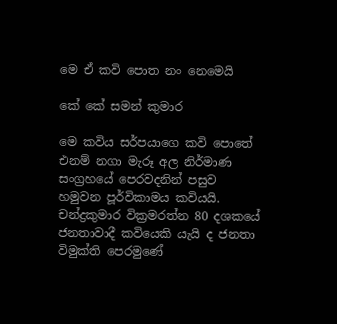මෙ ඒ කවි පොත නං නෙමෙයි

කේ කේ සමන් කුමාර

මෙ කවිය සර්පයාගෙ කවි පොතේ එනම් නගා මැරූ අල නිර්මාණ සංග්‍රහයේ පෙරවදනින් පසුව හමුවන පූර්විකාමය කවියයි. චන්ද්‍රකුමාර වික්‍රමරත්න 80 දශකයේ ජනතාවාදී කවියෙකි යැයි ද ජනතා විමුක්ති පෙරමුණේ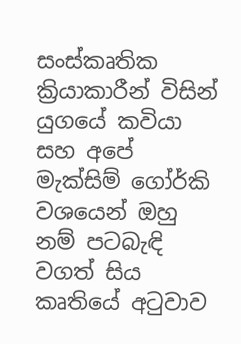සංස්කෘතික ක්‍රියාකාරීන් විසින් යුගයේ කවියා සහ අපේ මැක්සිම් ගෝර්කි වශයෙන් ඔහු නම් පටබැඳි වගත් සිය කෘතියේ අටුවාව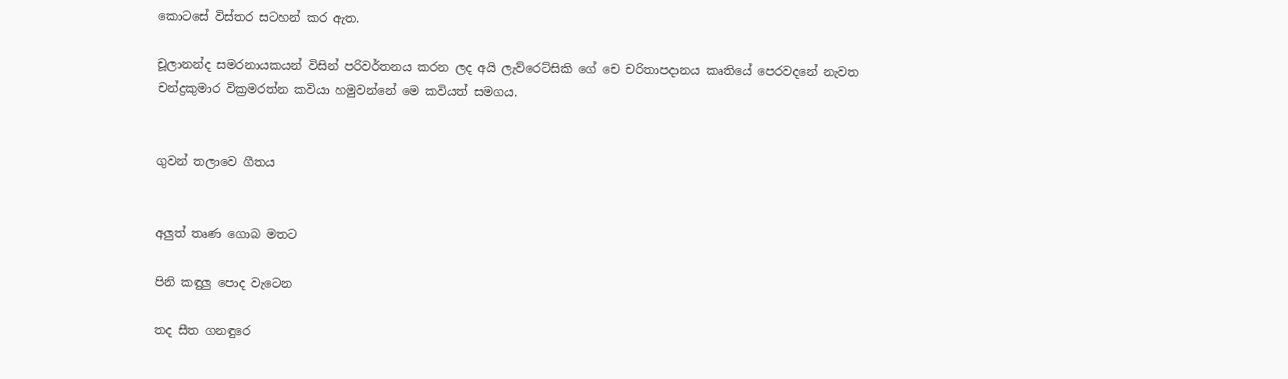කොටසේ විස්තර සටහන් කර ඇත.

චූලානන්ද සමරනායකයන් විසින් පරිවර්තනය කරන ලද අයි ලැව්රෙට්සිකි ගේ චෙ චරිතාපදානය කෘතියේ පෙරවදනේ නැවත චන්ද්‍රකුමාර වික්‍රමරත්න කවියා හමුවන්නේ මෙ කවියත් සමගය.


ගුවන් තලාවෙ ගීතය


අලුත් තෘණ ගොබ මතට

පිනි කඳුලු පොද වැටෙන

තද සීත ගනඳුරෙ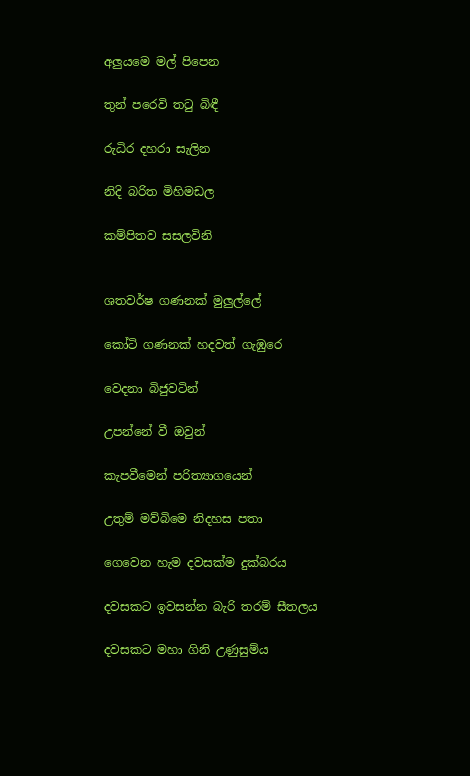අලුයමෙ මල් පිපෙන

තුන් පරෙවි තටු බිඳී

රුධිර දහරා සැලින

නිදි බරිත මිහිමඩල

කම්පිතව සසලවිනි


ශතවර්ෂ ගණනක් මුලුල්ලේ

කෝටි ගණනක් හදවත් ගැඹුරෙ

වෙදනා බිජුවටින්

උපන්නේ වී ඔවුන්

කැපවීමෙන් පරිත්‍යාගයෙන්

උතුම් මව්බිමෙ නිදහස පතා

ගෙවෙන හැම දවසක්ම දුක්බරය

දවසකට ඉවසන්න බැරි තරම් සීතලය

දවසකට මහා ගිනි උණුසුම්ය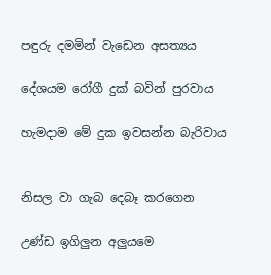පඳුරු දමමින් වැඩෙන අසත්‍යය

දේශයම රෝගී දුක් බවින් පුරවාය

හැමදාම මේ දුක ඉවසන්න බැරිවාය


නිසල වා ගැබ දෙබෑ කරගෙන

උණ්ඩ ඉගිලුන අලුයමෙ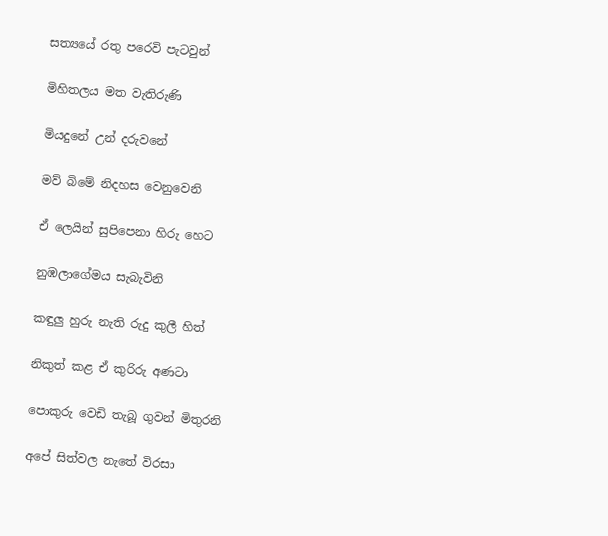සත්‍යයේ රතු පරෙවි පැටවුන්

මිහිතලය මත වැතිරුණි

මියදුනේ උන් දරුවනේ

මව් බිමේ නිදහස වෙනුවෙනි

ඒ ලෙයින් සුපිපෙනා හිරු හෙට

නුඹලාගේමය සැබැවිනි

කඳුලු හුරු නැති රුදු කුලී හිත්

නිකුත් කළ ඒ කුරිරු අණටා

පොකුරු වෙඩි තැබූ ගුවන් මිතුරනි

අපේ සිත්වල නැතේ විරසා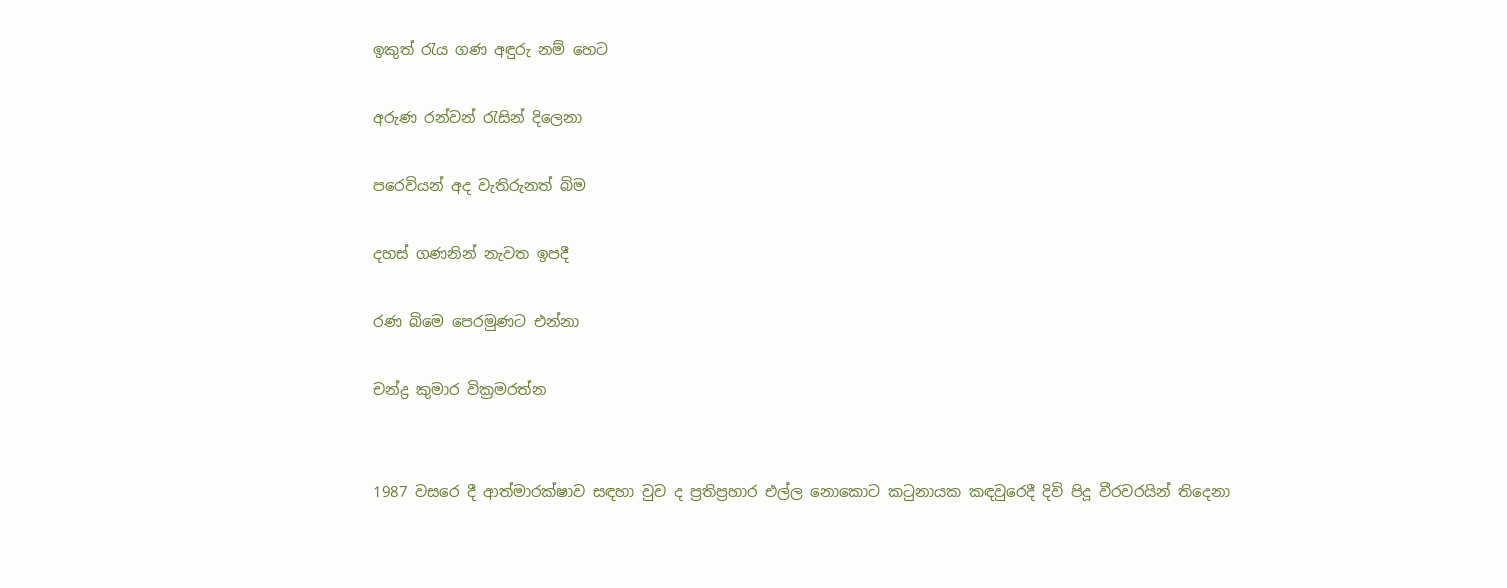ඉකුත් රැය ගණ අඳුරු නම් හෙට

අරුණ රන්වන් රැසින් දිලෙනා

පරෙවියන් අද වැතිරුනත් බිම

දහස් ගණනින් නැවත ඉපදී

රණ බිමෙ පෙරමුණට එන්නා

චන්ද්‍ර කුමාර වික්‍රමරත්න


1987 වසරෙ දී ආත්මාරක්ෂාව සඳහා වුව ද ප්‍රතිප්‍රහාර එල්ල නොකොට කටුනායක කඳවුරෙදී දිවි පිදූ වීරවරයින් තිදෙනා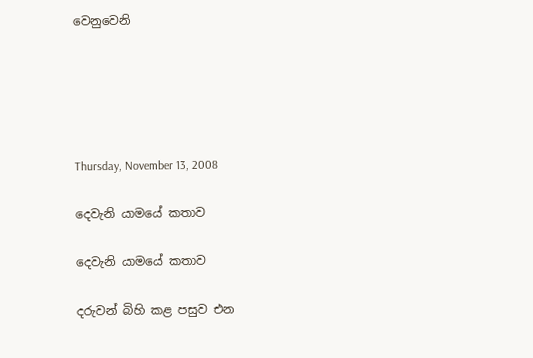වෙනුවෙනි





Thursday, November 13, 2008

දෙවැනි යාමයේ කතාව

දෙවැනි යාමයේ කතාව

දරුවන් බිහි කළ පසුව එන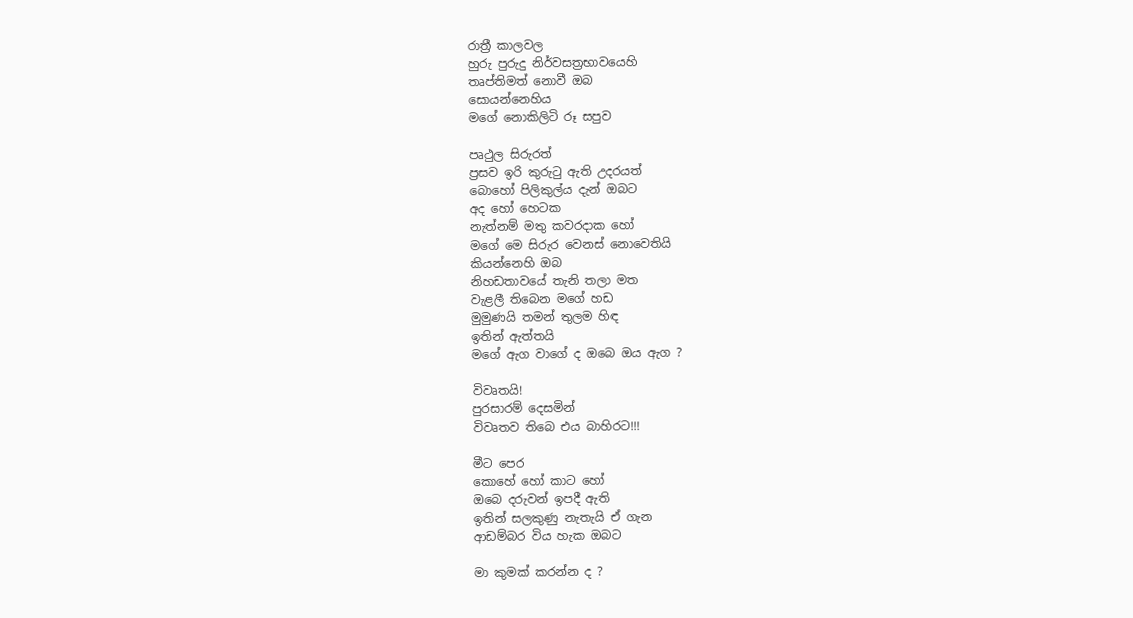රාත්‍රී කාලවල
හුරු පුරුදු නිර්වසත්‍රභාවයෙහි
තෘප්තිමත් නොවී ඔබ
සොයන්නෙහිය
මගේ නොකිලිටි රූ සපුව

පෘථුල සිරුරත්
ප්‍රසව ඉරි කුරුටු ඇති උදරයත්
බොහෝ පිලිකුල්ය දැන් ඔබට
අද හෝ හෙටක
නැත්නම් මතු කවරදාක හෝ
මගේ මෙ සිරුර වෙනස් නොවෙතියි
කියන්නෙහි ඔබ
නිහඩතාවයේ තැනි තලා මත
වැළලී තිබෙන මගේ හඩ
මුමුණයි තමන් තුලම හිඳ
ඉතින් ඇත්තයි
මගේ ඇග වාගේ ද ඔබෙ ඔය ඇග ?

විවෘතයි!
පුරසාරම් දෙසමින්
විවෘතව තිබෙ එය බාහිරට!!!

මීට පෙර
කොහේ හෝ කාට හෝ
ඔබෙ දරුවන් ඉපදී ඇති
ඉතින් සලකුණු නැතැයි ඒ ගැන
ආඩම්බර විය හැක ඔබට

මා කුමක් කරන්න ද ?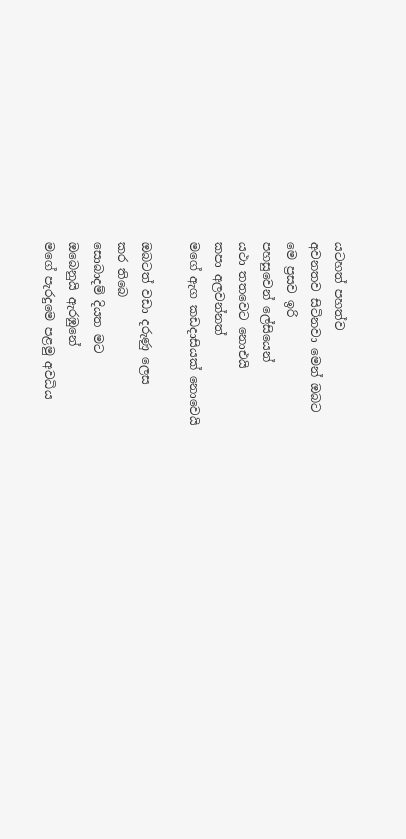යටහත් පහත්ව
අවනතව සිටිනවා මෙන් ඔබට
මෙ ප්‍රසව ඉරි
පහසුවෙන් ලේසියෙන්
යථා තතවෙට නොඑයි
කපා අලවන්නත්
මගේ ඇග කඩදාසියක් නොවෙයි

ඔබටත් වඩා දරුණු ලෙස
කර තිබෙ
සොබාදම් දියත මට
ඔබෙනුයි ඇරඹුනේ
මගේ පැරදුමෙ පළමු අවධිය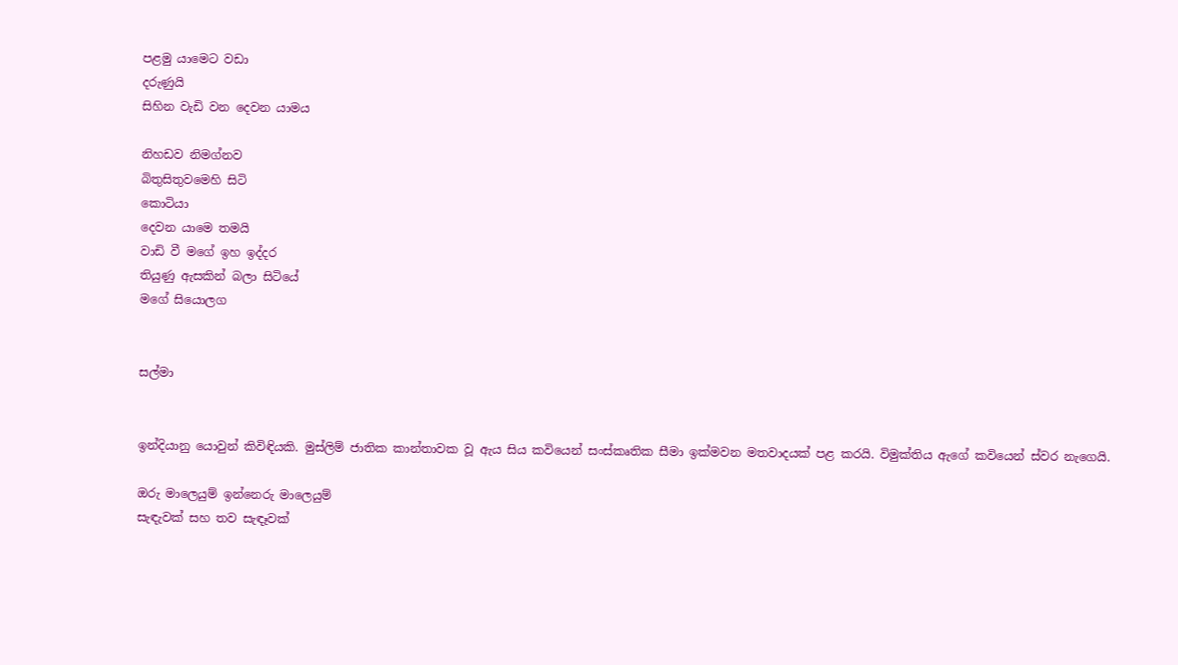පළමු යාමෙට වඩා
දරුණුයි
සිහින වැඩි වන දෙවන යාමය

නිහඩව නිමග්නව
බිතුසිතුවමෙහි සිටි
කොටියා
දෙවන යාමෙ තමයි
වාඩි වී මගේ ඉහ ඉද්දර
තියුණු ඇසකින් බලා සිටියේ
මගේ සියොලග


සල්මා


ඉන්දියානු යොවුන් කිවිඳියකි. මුස්ලිම් ජාතික කාන්තාවක වූ ඇය සිය කවියෙන් සංස්කෘතික සීමා ඉක්මවන මතවාදයක් පළ කරයි. විමුක්තිය ඇගේ කවියෙන් ස්වර නැගෙයි.

ඔරු මාලෙයුම් ඉන්නෙරු මාලෙයුම්
සැඳැවක් සහ තව සැඳෑවක්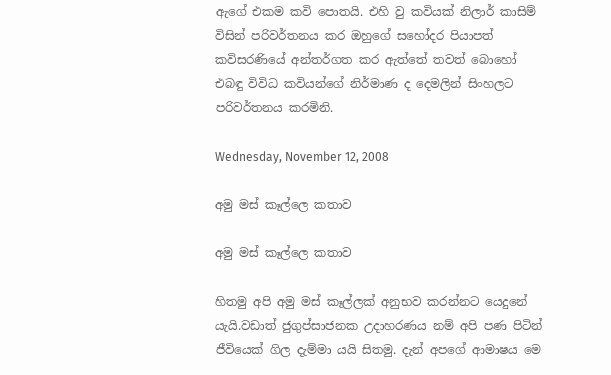ඇගේ එකම කවි පොතයි. එහි වු කවියක් නිලාර් කාසිම් විසින් පරිවර්තනය කර ඔහුගේ සහෝදර පියාපත් කවිසරණියේ අන්තර්ගත කර ඇත්තේ තවත් බොහෝ එබඳු විවිධ කවියන්ගේ නිර්මාණ ද දෙමලින් සිංහලට පරිවර්තනය කරමිනි.

Wednesday, November 12, 2008

අමු මස් කෑල්ලෙ කතාව

අමු මස් කෑල්ලෙ කතාව

හිතමු අපි අමු මස් කෑල්ලක් අනුභව කරන්නට යෙදුනේ යැයි.වඩාත් ජුගුප්සාජනක උදාහරණය නම් අපි පණ පිටින් ජීවියෙක් ගිල දැම්මා යයි සිතමු. දැන් අපගේ ආමාෂය මෙ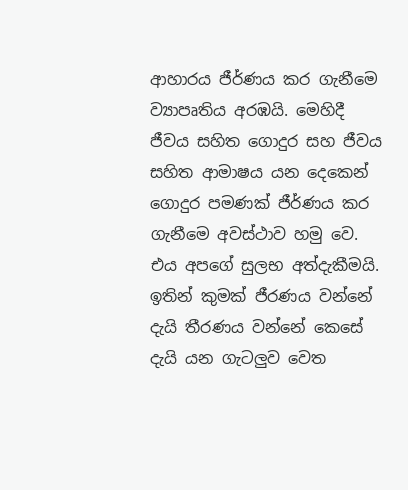ආහාරය ජීර්ණය කර ගැනීමෙ ව්‍යාපෘතිය අරඹයි. මෙහිදී ජීවය සහිත ගොදුර සහ ජීවය සහිත ආමාෂය යන දෙකෙන් ගොදුර පමණක් ජීර්ණය කර ගැනීමෙ අවස්ථාව හමු වෙ. එය අපගේ සුලභ අත්දැකීමයි. ඉතින් කුමක් ජීරණය වන්නේ දැයි තීරණය වන්නේ කෙසේ දැයි යන ගැටලුව වෙත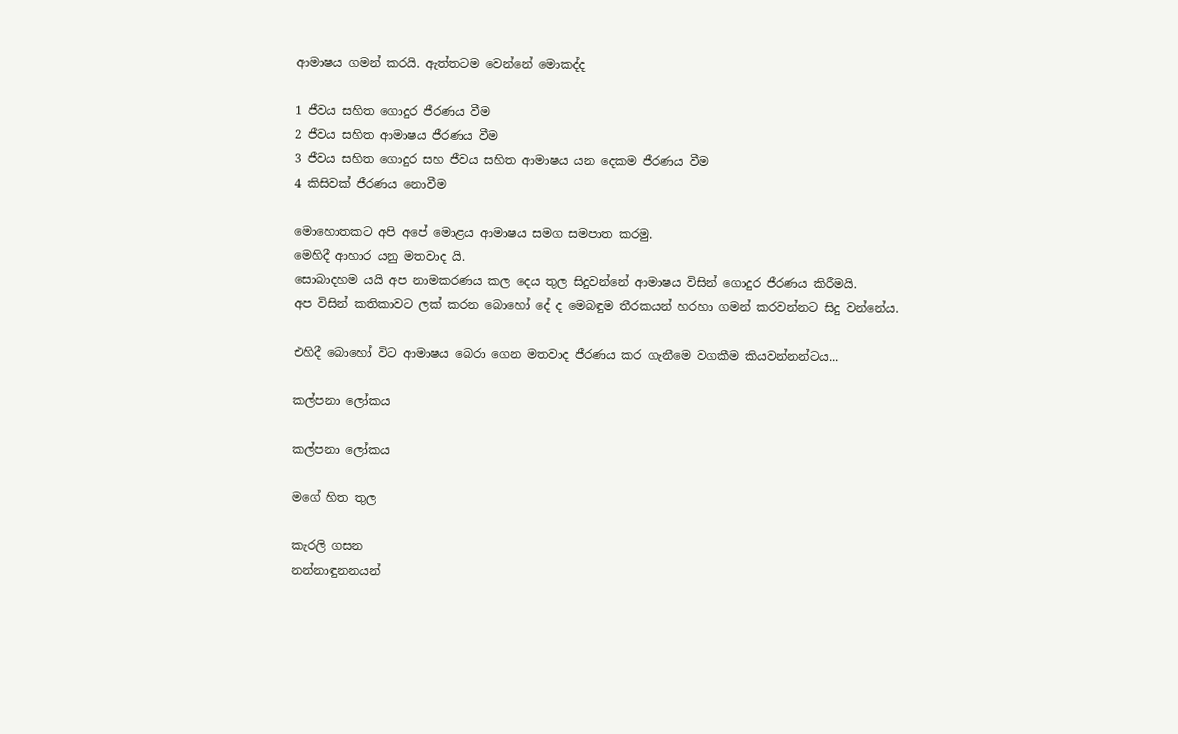ආමාෂය ගමන් කරයි. ඇත්තටම වෙන්නේ මොකද්ද

1 ජීවය සහිත ගොදුර ජීරණය වීම
2 ජීවය සහිත ආමාෂය ජීරණය වීම
3 ජීවය සහිත ගොදුර සහ ජීවය සහිත ආමාෂය යන දෙකම ජීරණය වීම
4 කිසිවක් ජීරණය නොවීම

මොහොතකට අපි අපේ මොළය ආමාෂය සමග සමපාත කරමු.
මෙහිදී ආහාර යනු මතවාද යි.
සොබාදහම යයි අප නාමකරණය කල දෙය තුල සිදුවන්නේ ආමාෂය විසින් ගොදුර ජීරණය කිරීමයි.
අප විසින් කතිකාවට ලක් කරන බොහෝ දේ ද මෙබඳුම තීරකයන් හරහා ගමන් කරවන්නට සිදු වන්නේය.

එහිදී බොහෝ විට ආමාෂය බෙරා ගෙන මතවාද ජීරණය කර ගැනීමෙ වගකීම කියවන්නන්ටය...

කල්පනා ලෝකය

කල්පනා ලෝකය

මගේ හිත තුල

කැරලි ගසන
නන්නාඳුනනයන්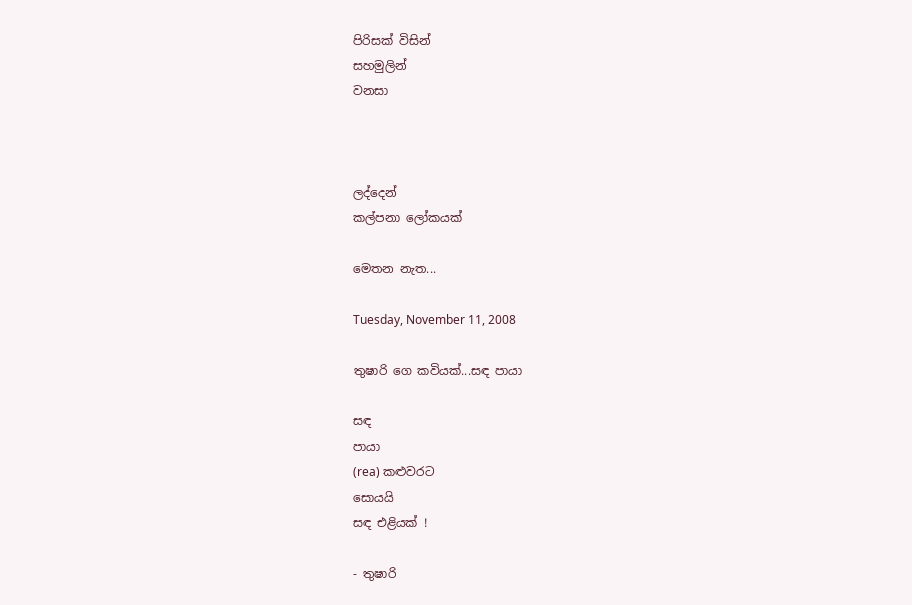පිරිසක් විසින්
සහමුලින්
වනසා



ලද්දෙන්
කල්පනා ලෝකයක්

මෙතන නැත...

Tuesday, November 11, 2008

තුෂාරි ගෙ කවියක්...සඳ පායා

සඳ
පායා
(rea) කළුවරට
සොයයි
සඳ එළියක් !

- තුෂාරි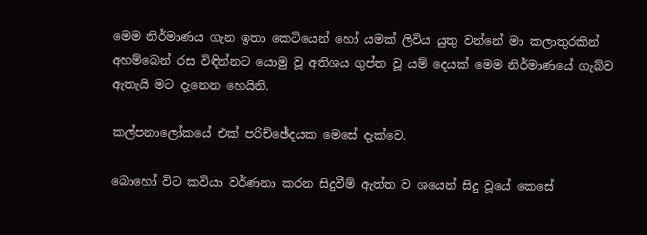මෙම නිර්මාණය ගැන ඉතා කෙටියෙන් හෝ යමක් ලිවිය යුතු වන්නේ මා කලාතුරකින් අහම්බෙන් රස විඳින්නට යොමු වූ අතිශය ගුප්ත වූ යම් දෙයක් මෙම නිර්මාණයේ ගැබ්ව ඇතැයි මට දැනෙන හෙයිනි.

කල්පනාලෝකයේ එක් පරිච්ඡේදයක මෙසේ දැක්වෙ.

බොහෝ විට කවියා වර්ණනා කරන සිදුවීම් ඇත්ත ව ශයෙන් සිදු වූයේ කෙසේ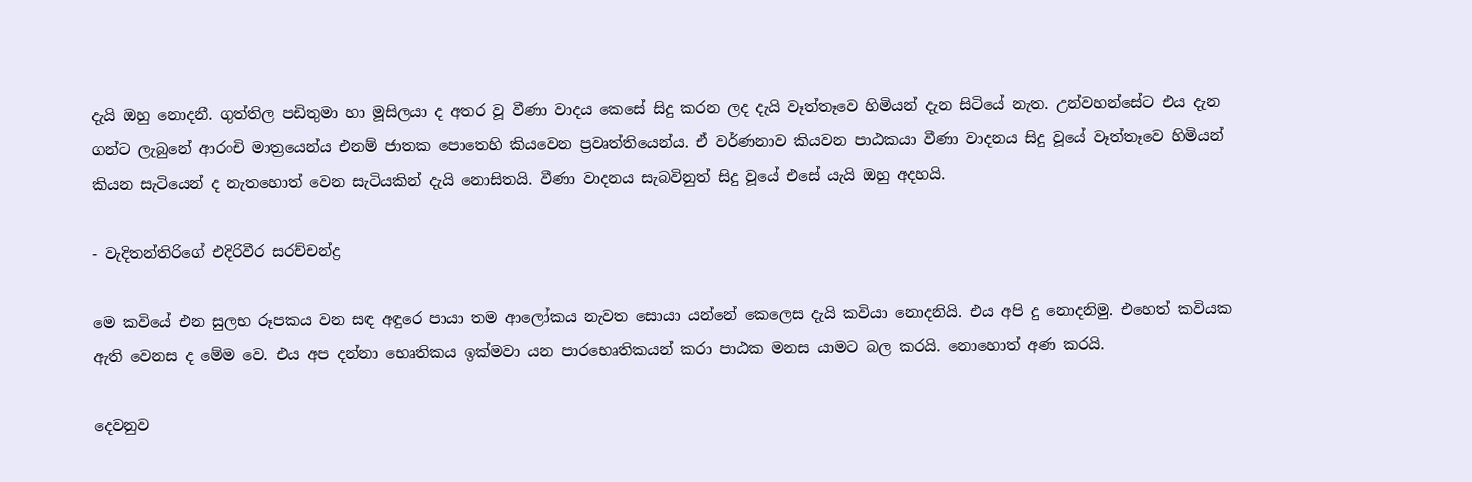දැයි ඔහු නොදනී. ගුත්තිල පඩිතුමා හා මූසිලයා ද අතර වූ වීණා වාදය කෙසේ සිදු කරන ලද දැයි වෑත්තෑවෙ හිමියන් දැන සිටියේ නැත. උන්වහන්සේට එය දැන ගන්ට ලැබුනේ ආරංචි මාත්‍රයෙන්ය එනම් ජාතක පොතෙහි කියවෙන ප්‍රවෘත්තියෙන්ය. ඒ වර්ණනාව කියවන පාඨකයා වීණා වාදනය සිදු වූයේ වෑත්තෑවෙ හිමියන් කියන සැටියෙන් ද නැතහොත් වෙන සැටියකින් දැයි නොසිතයි. වීණා වාදනය සැබවිනුත් සිදු වූයේ එසේ යැයි ඔහු අදහයි.

- වැදිතන්තිරිගේ එදිරිවීර සරච්චන්ද්‍ර

මෙ කවියේ එන සුලභ රූපකය වන සඳ අඳුරෙ පායා තම ආලෝකය නැවත සොයා යන්නේ කෙලෙස දැයි කවියා නොදනියි. එය අපි දු නොදනිමු. එහෙත් කවියක ඇති වෙනස ද මේම වෙ. එය අප දන්නා භෙෘතිකය ඉක්මවා යන පාරභෙෘතිකයන් කරා පාඨක මනස යාමට බල කරයි. නොහොත් අණ කරයි.

දෙවනුව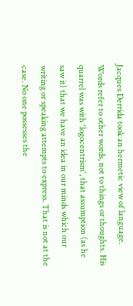Jacques Derrida took an hermetic view of language. Words refer to other words, not to things or thoughts. His quarrel was with 'logocentrism', that assumption (as he saw it) that we have an idea in our minds which our writing or speaking attempts to express. That is not at the case. No one possesses the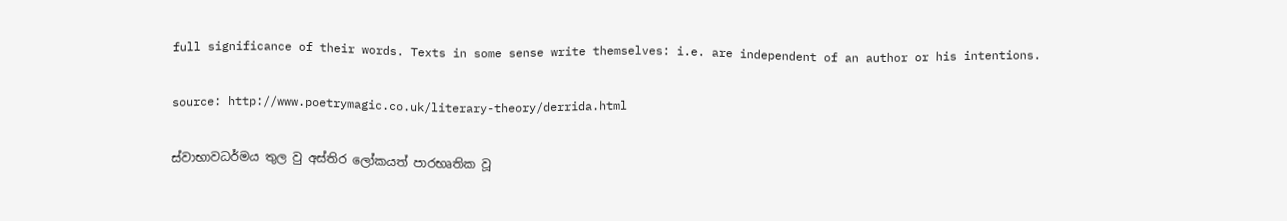full significance of their words. Texts in some sense write themselves: i.e. are independent of an author or his intentions.

source: http://www.poetrymagic.co.uk/literary-theory/derrida.html

ස්වාභාවධර්මය තුල වු අස්තිර ලෝකයත් පාරභෘතික වූ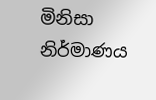මිනිසා නිර්මාණය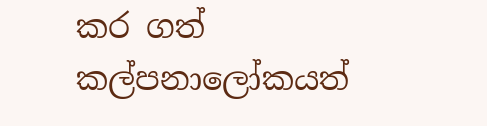කර ගත් කල්පනාලෝකයත්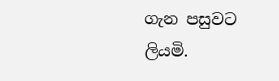ගැන පසුවට ලියමි.